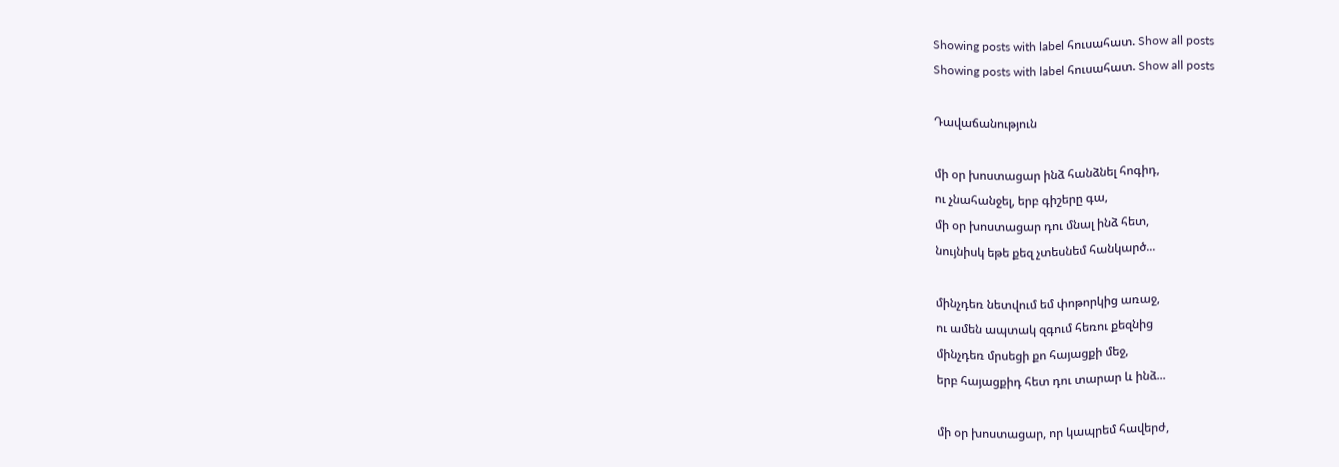Showing posts with label հուսահատ. Show all posts
Showing posts with label հուսահատ. Show all posts

Դավաճանություն

մի օր խոստացար ինձ հանձնել հոգիդ,
ու չնահանջել, երբ գիշերը գա,
մի օր խոստացար դու մնալ ինձ հետ,
նույնիսկ եթե քեզ չտեսնեմ հանկարծ...

մինչդեռ նետվում եմ փոթորկից առաջ,
ու ամեն ապտակ զգում հեռու քեզնից
մինչդեռ մրսեցի քո հայացքի մեջ,
երբ հայացքիդ հետ դու տարար և ինձ...

մի օր խոստացար, որ կապրեմ հավերժ,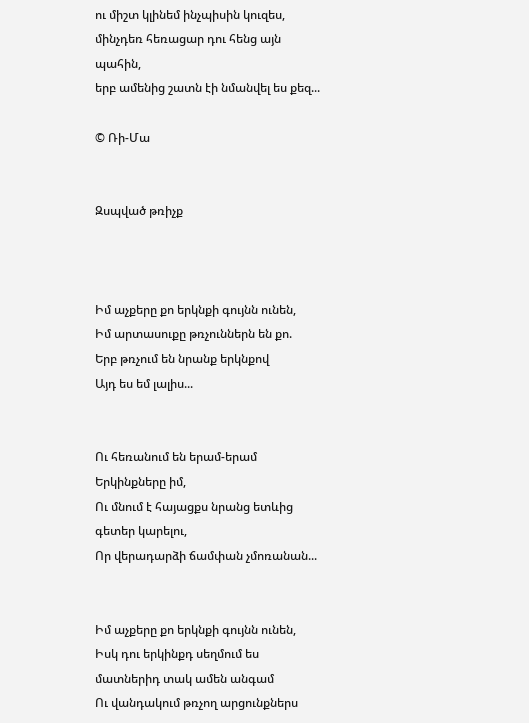ու միշտ կլինեմ ինչպիսին կուզես,
մինչդեռ հեռացար դու հենց այն պահին,
երբ ամենից շատն էի նմանվել ես քեզ...

© Ռի-Մա


Զսպված թռիչք



Իմ աչքերը քո երկնքի գույնն ունեն,
Իմ արտասուքը թռչուններն են քո.
Երբ թռչում են նրանք երկնքով
Այդ ես եմ լալիս...


Ու հեռանում են երամ-երամ
Երկինքները իմ,
Ու մնում է հայացքս նրանց ետևից գետեր կարելու,
Որ վերադարձի ճամփան չմոռանան...


Իմ աչքերը քո երկնքի գույնն ունեն,
Իսկ դու երկինքդ սեղմում ես մատներիդ տակ ամեն անգամ
Ու վանդակում թռչող արցունքներս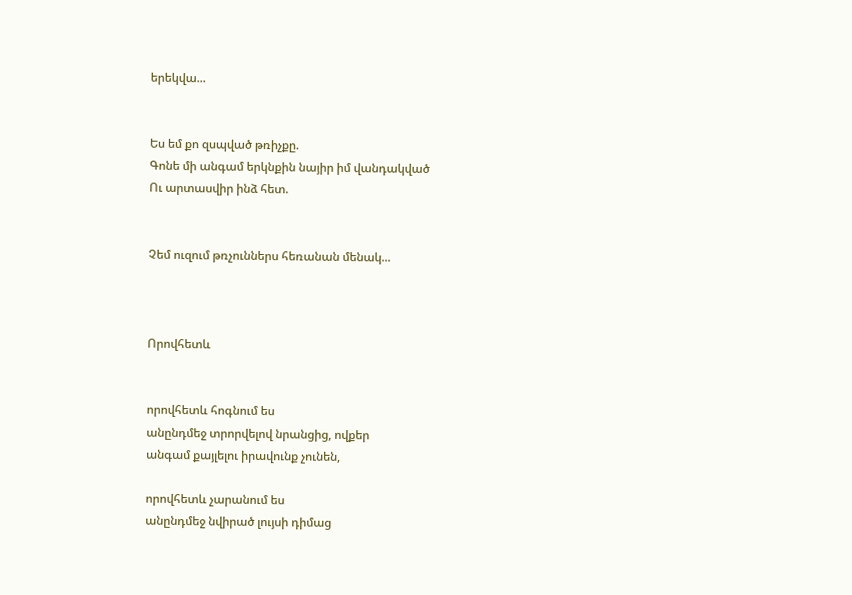երեկվա...


Ես եմ քո զսպված թռիչքը.
Գոնե մի անգամ երկնքին նայիր իմ վանդակված
Ու արտասվիր ինձ հետ.


Չեմ ուզում թռչուններս հեռանան մենակ...



Որովհետև


որովհետև հոգնում ես
անընդմեջ տրորվելով նրանցից, ովքեր
անգամ քայլելու իրավունք չունեն,

որովհետև չարանում ես
անընդմեջ նվիրած լույսի դիմաց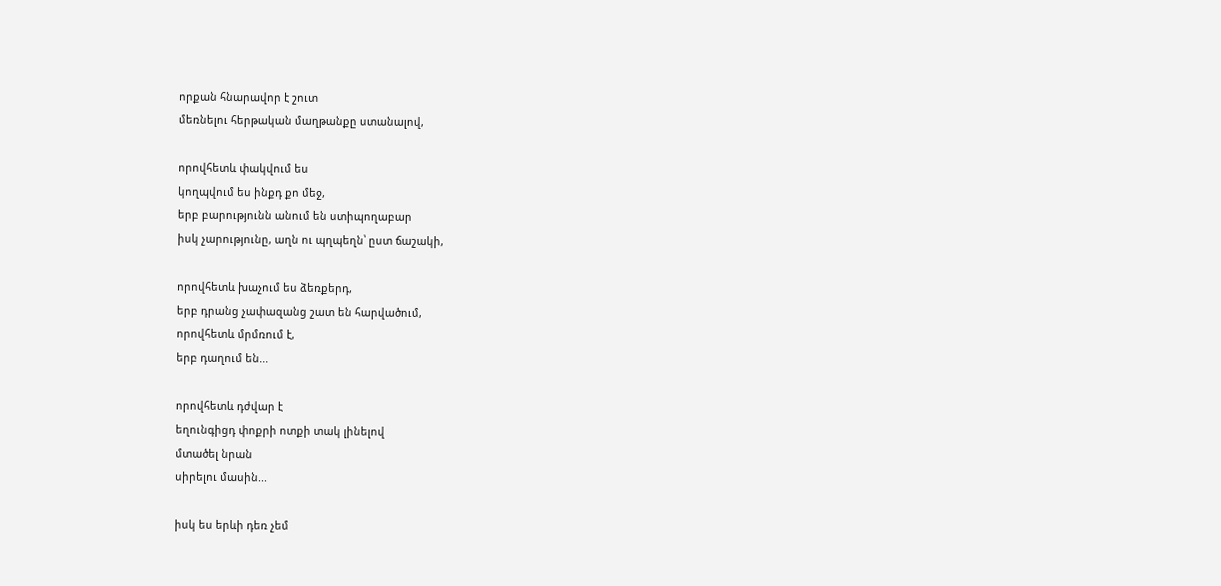որքան հնարավոր է շուտ
մեռնելու հերթական մաղթանքը ստանալով,

որովհետև փակվում ես
կողպվում ես ինքդ քո մեջ,
երբ բարությունն անում են ստիպողաբար
իսկ չարությունը, աղն ու պղպեղն՝ ըստ ճաշակի,

որովհետև խաչում ես ձեռքերդ,
երբ դրանց չափազանց շատ են հարվածում,
որովհետև մրմռում է,
երբ դաղում են...

որովհետև դժվար է
եղունգիցդ փոքրի ոտքի տակ լինելով
մտածել նրան
սիրելու մասին...

իսկ ես երևի դեռ չեմ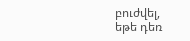բուժվել,
եթե դեռ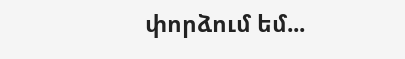փորձում եմ...